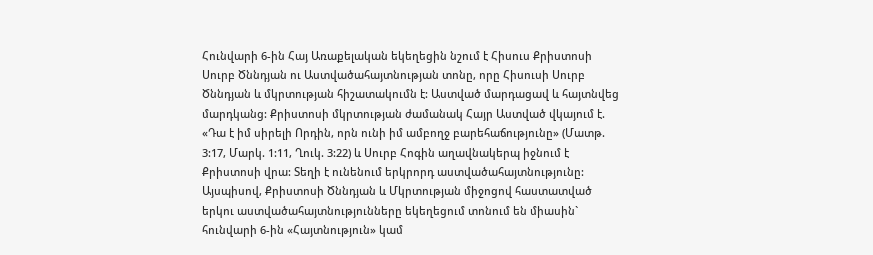Հունվարի 6-ին Հայ Առաքելական եկեղեցին նշում է Հիսուս Քրիստոսի Սուրբ Ծննդյան ու Աստվածահայտնության տոնը, որը Հիսուսի Սուրբ Ծննդյան և մկրտության հիշատակումն է: Աստված մարդացավ և հայտնվեց մարդկանց: Քրիստոսի մկրտության ժամանակ Հայր Աստված վկայում է. «Դա է իմ սիրելի Որդին, որն ունի իմ ամբողջ բարեհաճությունը» (Մատթ. 3:17, Մարկ. 1:11, Ղուկ. 3:22) և Սուրբ Հոգին աղավնակերպ իջնում է Քրիստոսի վրա: Տեղի է ունենում երկրորդ աստվածահայտնությունը: Այսպիսով, Քրիստոսի Ծննդյան և Մկրտության միջոցով հաստատված երկու աստվածահայտնությունները եկեղեցում տոնում են միասին` հունվարի 6-ին «Հայտնություն» կամ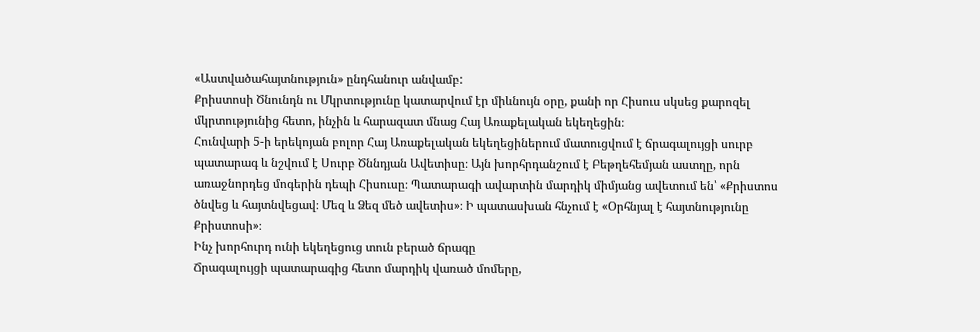«Աստվածահայտնություն» ընդհանուր անվամբ:
Քրիստոսի Ծնունդն ու Մկրտությունը կատարվում էր միևնույն օրը, քանի որ Հիսուս սկսեց քարոզել մկրտությունից հետո, ինչին և հարազատ մնաց Հայ Առաքելական եկեղեցին։
Հունվարի 5-ի երեկոյան բոլոր Հայ Առաքելական եկեղեցիներում մատուցվում է ճրագալույցի սուրբ պատարագ և նշվում է Սուրբ Ծննդյան Ավետիսը։ Այն խորհրդանշում է Բեթղեհեմյան աստղը, որն առաջնորդեց մոգերին դեպի Հիսուսը։ Պատարագի ավարտին մարդիկ միմյանց ավետում են՝ «Քրիստոս ծնվեց և հայտնվեցավ։ Մեզ և Ձեզ մեծ ավետիս»։ Ի պատասխան հնչում է «Օրհնյալ է հայտնությունը Քրիստոսի»։
Ինչ խորհուրդ ունի եկեղեցուց տուն բերած ճրագը
Ճրագալույցի պատարագից հետո մարդիկ վառած մոմերը,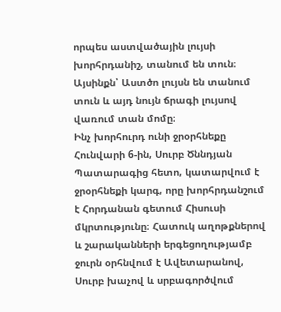որպես աստվածային լույսի խորհրդանիշ, տանում են տուն։ Այսինքն՝ Աստծո լույսն են տանում տուն և այդ նույն ճրագի լույսով վառում տան մոմը։
Ինչ խորհուրդ ունի ջրօրհնեքը
Հունվարի 6-ին, Սուրբ Ծննդյան Պատարագից հետո, կատարվում է ջրօրհնեքի կարգ, որը խորհրդանշում է Հորդանան գետում Հիսուսի մկրտությունը։ Հատուկ աղոթքներով և շարականների երգեցողությամբ ջուրն օրհնվում է Ավետարանով, Սուրբ խաչով և սրբագործվում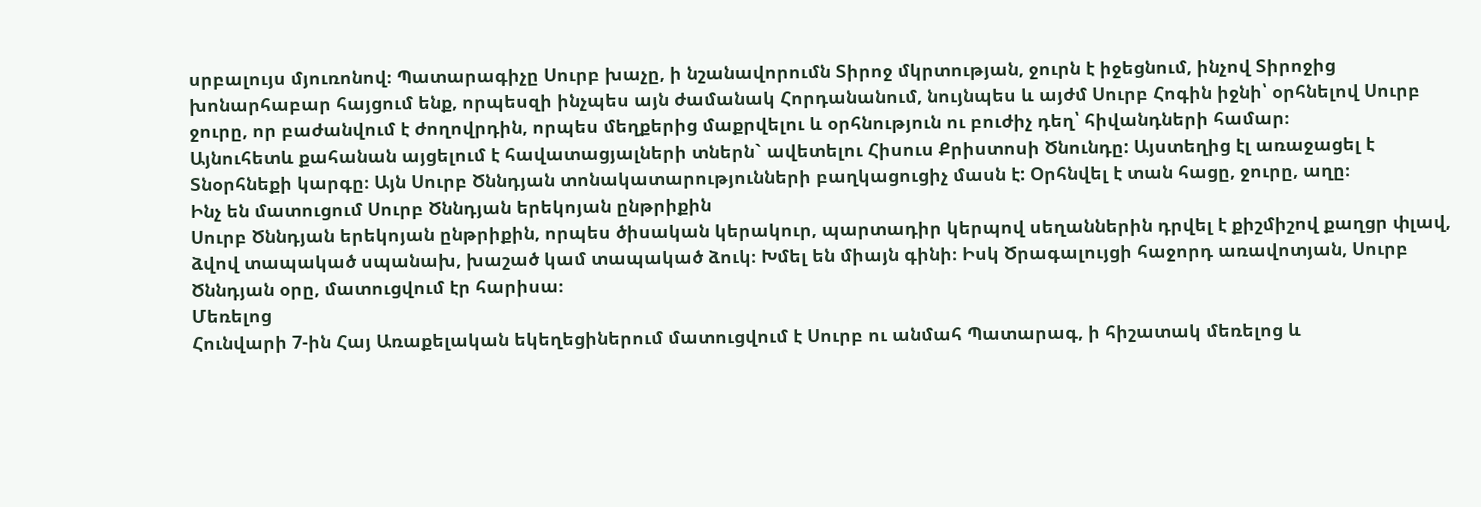սրբալույս մյուռոնով։ Պատարագիչը Սուրբ խաչը, ի նշանավորումն Տիրոջ մկրտության, ջուրն է իջեցնում, ինչով Տիրոջից խոնարհաբար հայցում ենք, որպեսզի ինչպես այն ժամանակ Հորդանանում, նույնպես և այժմ Սուրբ Հոգին իջնի՝ օրհնելով Սուրբ ջուրը, որ բաժանվում է ժողովրդին, որպես մեղքերից մաքրվելու և օրհնություն ու բուժիչ դեղ՝ հիվանդների համար։
Այնուհետև քահանան այցելում է հավատացյալների տներն` ավետելու Հիսուս Քրիստոսի Ծնունդը: Այստեղից էլ առաջացել է Տնօրհնեքի կարգը։ Այն Սուրբ Ծննդյան տոնակատարությունների բաղկացուցիչ մասն է: Օրհնվել է տան հացը, ջուրը, աղը։
Ինչ են մատուցում Սուրբ Ծննդյան երեկոյան ընթրիքին
Սուրբ Ծննդյան երեկոյան ընթրիքին, որպես ծիսական կերակուր, պարտադիր կերպով սեղաններին դրվել է քիշմիշով քաղցր փլավ, ձվով տապակած սպանախ, խաշած կամ տապակած ձուկ։ Խմել են միայն գինի։ Իսկ Ծրագալույցի հաջորդ առավոտյան, Սուրբ Ծննդյան օրը, մատուցվում էր հարիսա։
Մեռելոց
Հունվարի 7-ին Հայ Առաքելական եկեղեցիներում մատուցվում է Սուրբ ու անմահ Պատարագ, ի հիշատակ մեռելոց և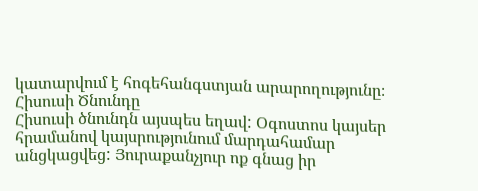կատարվում է հոգեհանգստյան արարողությունը։
Հիսուսի Ծնունդը
Հիսուսի ծնունդն այսպես եղավ: Օգոստոս կայսեր հրամանով կայսրությունում մարդահամար անցկացվեց: Յուրաքանչյուր ոք գնաց իր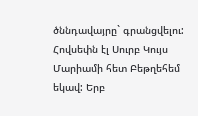ծննդավայրը` գրանցվելու: Հովսեփն էլ Սուրբ Կույս Մարիամի հետ Բեթղեհեմ եկավ: Երբ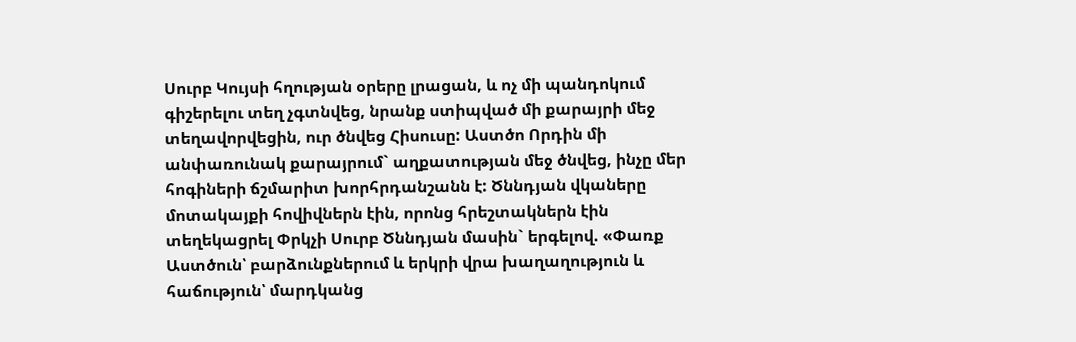Սուրբ Կույսի հղության օրերը լրացան, և ոչ մի պանդոկում գիշերելու տեղ չգտնվեց, նրանք ստիպված մի քարայրի մեջ տեղավորվեցին, ուր ծնվեց Հիսուսը: Աստծո Որդին մի անփառունակ քարայրում` աղքատության մեջ ծնվեց, ինչը մեր հոգիների ճշմարիտ խորհրդանշանն է: Ծննդյան վկաները մոտակայքի հովիվներն էին, որոնց հրեշտակներն էին տեղեկացրել Փրկչի Սուրբ Ծննդյան մասին` երգելով. «Փառք Աստծուն՝ բարձունքներում և երկրի վրա խաղաղություն և հաճություն՝ մարդկանց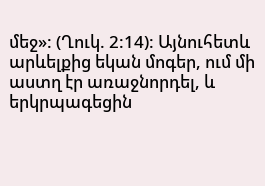մեջ»: (Ղուկ. 2:14): Այնուհետև արևելքից եկան մոգեր, ում մի աստղ էր առաջնորդել, և երկրպագեցին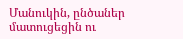Մանուկին, ընծաներ մատուցեցին ու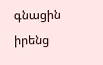գնացին իրենց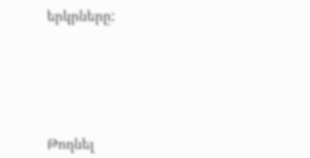երկրները:






Թողնել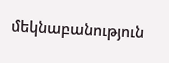մեկնաբանություն